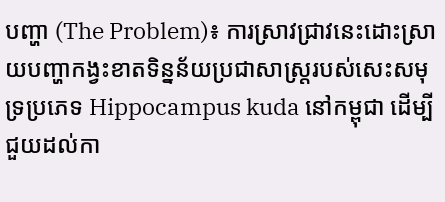បញ្ហា (The Problem)៖ ការស្រាវជ្រាវនេះដោះស្រាយបញ្ហាកង្វះខាតទិន្នន័យប្រជាសាស្ត្ររបស់សេះសមុទ្រប្រភេទ Hippocampus kuda នៅកម្ពុជា ដើម្បីជួយដល់កា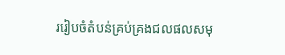ររៀបចំតំបន់គ្រប់គ្រងជលផលសមុ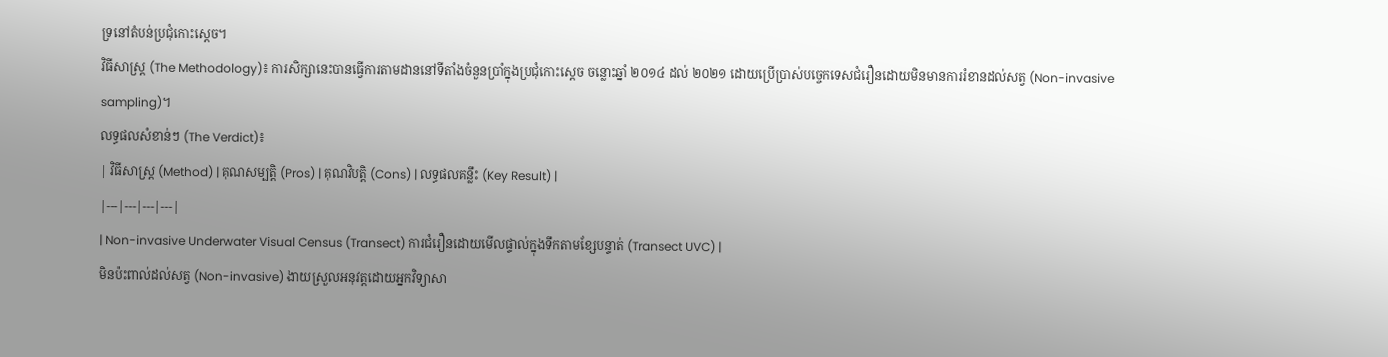ទ្រនៅតំបន់ប្រជុំកោះស្តេច។
វិធីសាស្ត្រ (The Methodology)៖ ការសិក្សានេះបានធ្វើការតាមដាននៅទីតាំងចំនួនប្រាំក្នុងប្រជុំកោះស្តេច ចន្លោះឆ្នាំ ២០១៤ ដល់ ២០២១ ដោយប្រើប្រាស់បច្ចេកទេសជំរឿនដោយមិនមានការរំខានដល់សត្វ (Non-invasive sampling)។
លទ្ធផលសំខាន់ៗ (The Verdict)៖
| វិធីសាស្ត្រ (Method) | គុណសម្បត្តិ (Pros) | គុណវិបត្តិ (Cons) | លទ្ធផលគន្លឹះ (Key Result) |
|---|---|---|---|
| Non-invasive Underwater Visual Census (Transect) ការជំរឿនដោយមើលផ្ទាល់ក្នុងទឹកតាមខ្សែបន្ទាត់ (Transect UVC) |
មិនប៉ះពាល់ដល់សត្វ (Non-invasive) ងាយស្រួលអនុវត្តដោយអ្នកវិទ្យាសា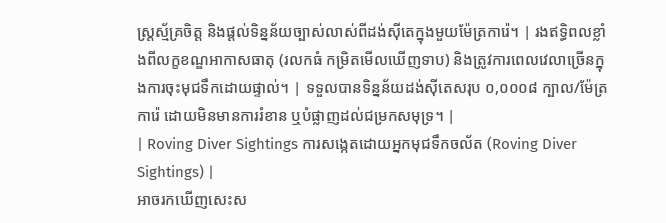ស្ត្រស្ម័គ្រចិត្ត និងផ្តល់ទិន្នន័យច្បាស់លាស់ពីដង់ស៊ីតេក្នុងមួយម៉ែត្រការ៉េ។ | រងឥទ្ធិពលខ្លាំងពីលក្ខខណ្ឌអាកាសធាតុ (រលកធំ កម្រិតមើលឃើញទាប) និងត្រូវការពេលវេលាច្រើនក្នុងការចុះមុជទឹកដោយផ្ទាល់។ | ទទួលបានទិន្នន័យដង់ស៊ីតេសរុប ០,០០០៨ ក្បាល/ម៉ែត្រការ៉េ ដោយមិនមានការរំខាន ឬបំផ្លាញដល់ជម្រកសមុទ្រ។ |
| Roving Diver Sightings ការសង្កេតដោយអ្នកមុជទឹកចល័ត (Roving Diver Sightings) |
អាចរកឃើញសេះស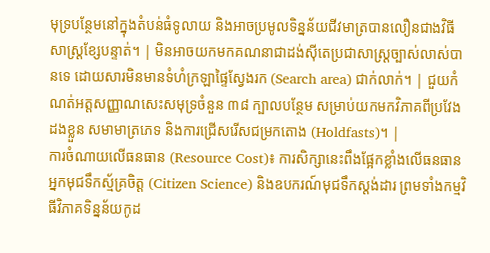មុទ្របន្ថែមនៅក្នុងតំបន់ធំទូលាយ និងអាចប្រមូលទិន្នន័យជីវមាត្របានលឿនជាងវិធីសាស្ត្រខ្សែបន្ទាត់។ | មិនអាចយកមកគណនាជាដង់ស៊ីតេប្រជាសាស្ត្រច្បាស់លាស់បានទេ ដោយសារមិនមានទំហំក្រឡាផ្ទៃស្វែងរក (Search area) ជាក់លាក់។ | ជួយកំណត់អត្តសញ្ញាណសេះសមុទ្រចំនួន ៣៨ ក្បាលបន្ថែម សម្រាប់យកមកវិភាគពីប្រវែងដងខ្លួន សមាមាត្រភេទ និងការជ្រើសរើសជម្រកតោង (Holdfasts)។ |
ការចំណាយលើធនធាន (Resource Cost)៖ ការសិក្សានេះពឹងផ្អែកខ្លាំងលើធនធានអ្នកមុជទឹកស្ម័គ្រចិត្ត (Citizen Science) និងឧបករណ៍មុជទឹកស្តង់ដារ ព្រមទាំងកម្មវិធីវិភាគទិន្នន័យកូដ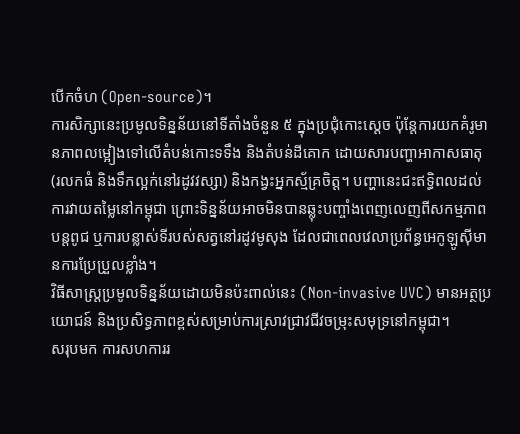បើកចំហ (Open-source)។
ការសិក្សានេះប្រមូលទិន្នន័យនៅទីតាំងចំនួន ៥ ក្នុងប្រជុំកោះស្តេច ប៉ុន្តែការយកគំរូមានភាពលម្អៀងទៅលើតំបន់កោះទទឹង និងតំបន់ដីគោក ដោយសារបញ្ហាអាកាសធាតុ (រលកធំ និងទឹកល្អក់នៅរដូវវស្សា) និងកង្វះអ្នកស្ម័គ្រចិត្ត។ បញ្ហានេះជះឥទ្ធិពលដល់ការវាយតម្លៃនៅកម្ពុជា ព្រោះទិន្នន័យអាចមិនបានឆ្លុះបញ្ចាំងពេញលេញពីសកម្មភាពបន្តពូជ ឬការបន្លាស់ទីរបស់សត្វនៅរដូវមូសុង ដែលជាពេលវេលាប្រព័ន្ធអេកូឡូស៊ីមានការប្រែប្រួលខ្លាំង។
វិធីសាស្ត្រប្រមូលទិន្នន័យដោយមិនប៉ះពាល់នេះ (Non-invasive UVC) មានអត្ថប្រយោជន៍ និងប្រសិទ្ធភាពខ្ពស់សម្រាប់ការស្រាវជ្រាវជីវចម្រុះសមុទ្រនៅកម្ពុជា។
សរុបមក ការសហការរ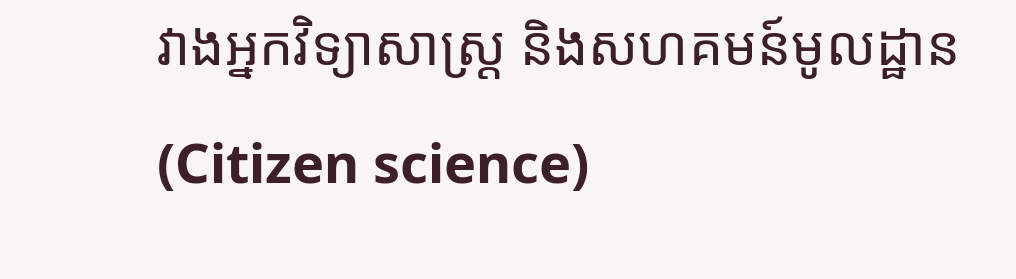វាងអ្នកវិទ្យាសាស្ត្រ និងសហគមន៍មូលដ្ឋាន (Citizen science)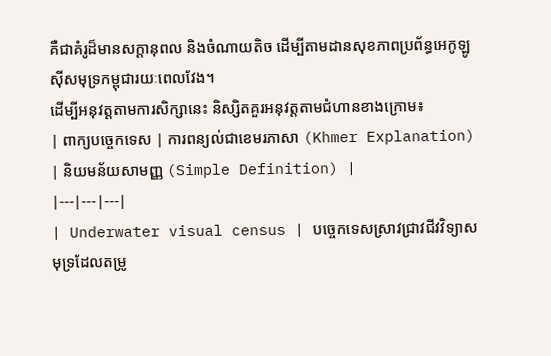គឺជាគំរូដ៏មានសក្ដានុពល និងចំណាយតិច ដើម្បីតាមដានសុខភាពប្រព័ន្ធអេកូឡូស៊ីសមុទ្រកម្ពុជារយៈពេលវែង។
ដើម្បីអនុវត្តតាមការសិក្សានេះ និស្សិតគួរអនុវត្តតាមជំហានខាងក្រោម៖
| ពាក្យបច្ចេកទេស | ការពន្យល់ជាខេមរភាសា (Khmer Explanation) | និយមន័យសាមញ្ញ (Simple Definition) |
|---|---|---|
| Underwater visual census | បច្ចេកទេសស្រាវជ្រាវជីវវិទ្យាសមុទ្រដែលតម្រូ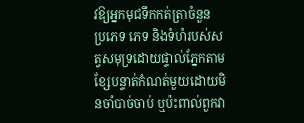វឱ្យអ្នកមុជទឹកកត់ត្រាចំនួន ប្រភេទ ភេទ និងទំហំរបស់សត្វសមុទ្រដោយផ្ទាល់ភ្នែកតាមខ្សែបន្ទាត់កំណត់មួយដោយមិនចាំបាច់ចាប់ ឬប៉ះពាល់ពួកវា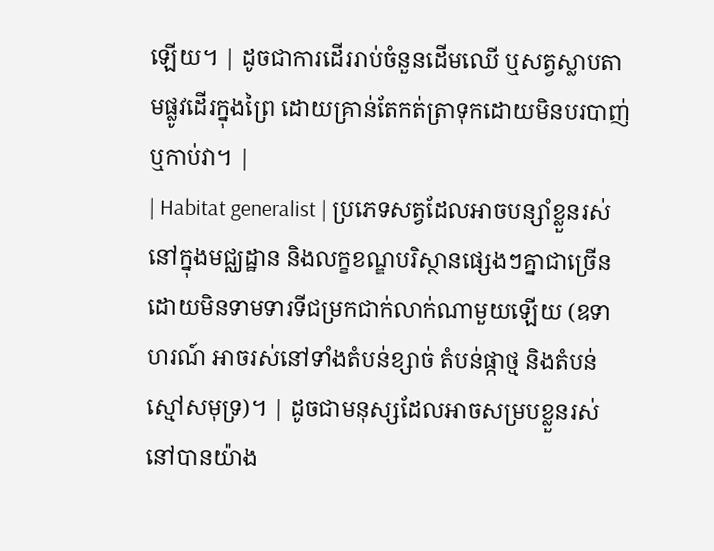ឡើយ។ | ដូចជាការដើររាប់ចំនួនដើមឈើ ឬសត្វស្លាបតាមផ្លូវដើរក្នុងព្រៃ ដោយគ្រាន់តែកត់ត្រាទុកដោយមិនបរបាញ់ ឬកាប់វា។ |
| Habitat generalist | ប្រភេទសត្វដែលអាចបន្សាំខ្លួនរស់នៅក្នុងមជ្ឈដ្ឋាន និងលក្ខខណ្ឌបរិស្ថានផ្សេងៗគ្នាជាច្រើន ដោយមិនទាមទារទីជម្រកជាក់លាក់ណាមួយឡើយ (ឧទាហរណ៍ អាចរស់នៅទាំងតំបន់ខ្សាច់ តំបន់ផ្កាថ្ម និងតំបន់ស្មៅសមុទ្រ)។ | ដូចជាមនុស្សដែលអាចសម្របខ្លួនរស់នៅបានយ៉ាង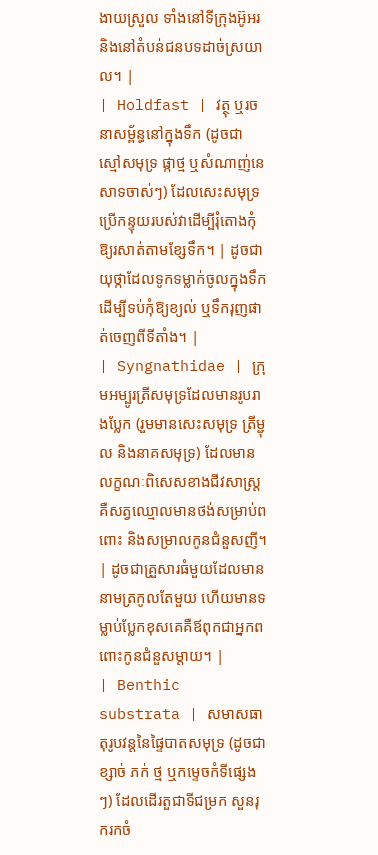ងាយស្រួល ទាំងនៅទីក្រុងអ៊ូអរ និងនៅតំបន់ជនបទដាច់ស្រយាល។ |
| Holdfast | វត្ថុ ឬរចនាសម្ព័ន្ធនៅក្នុងទឹក (ដូចជា ស្មៅសមុទ្រ ផ្កាថ្ម ឬសំណាញ់នេសាទចាស់ៗ) ដែលសេះសមុទ្រប្រើកន្ទុយរបស់វាដើម្បីរុំតោងកុំឱ្យរសាត់តាមខ្សែទឹក។ | ដូចជាយុថ្កាដែលទូកទម្លាក់ចូលក្នុងទឹក ដើម្បីទប់កុំឱ្យខ្យល់ ឬទឹករុញផាត់ចេញពីទីតាំង។ |
| Syngnathidae | ក្រុមអម្បូរត្រីសមុទ្រដែលមានរូបរាងប្លែក (រួមមានសេះសមុទ្រ ត្រីម្ជុល និងនាគសមុទ្រ) ដែលមានលក្ខណៈពិសេសខាងជីវសាស្ត្រគឺសត្វឈ្មោលមានថង់សម្រាប់ពពោះ និងសម្រាលកូនជំនួសញី។ | ដូចជាគ្រួសារធំមួយដែលមាននាមត្រកូលតែមួយ ហើយមានទម្លាប់ប្លែកខុសគេគឺឪពុកជាអ្នកពពោះកូនជំនួសម្តាយ។ |
| Benthic substrata | សមាសធាតុរូបវន្តនៃផ្ទៃបាតសមុទ្រ (ដូចជា ខ្សាច់ ភក់ ថ្ម ឬកម្ទេចកំទីផ្សេងៗ) ដែលដើរតួជាទីជម្រក សួនរុករកចំ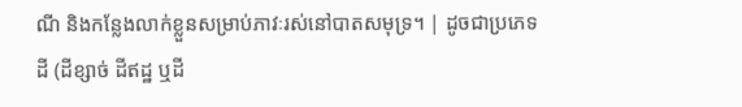ណី និងកន្លែងលាក់ខ្លួនសម្រាប់ភាវៈរស់នៅបាតសមុទ្រ។ | ដូចជាប្រភេទដី (ដីខ្សាច់ ដីឥដ្ឋ ឬដី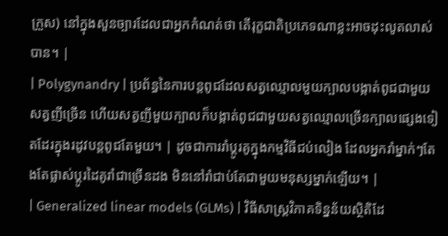ក្រួស) នៅក្នុងសួនច្បារដែលជាអ្នកកំណត់ថា តើរុក្ខជាតិប្រភេទណាខ្លះអាចដុះលូតលាស់បាន។ |
| Polygynandry | ប្រព័ន្ធនៃការបន្តពូជដែលសត្វឈ្មោលមួយក្បាលបង្កាត់ពូជជាមួយសត្វញីច្រើន ហើយសត្វញីមួយក្បាលក៏បង្កាត់ពូជជាមួយសត្វឈ្មោលច្រើនក្បាលផ្សេងទៀតដែរក្នុងរដូវបន្តពូជតែមួយ។ | ដូចជាការរាំប្តូរគូក្នុងកម្មវិធីជប់លៀង ដែលអ្នករាំម្នាក់ៗតែងតែផ្លាស់ប្តូរដៃគូរាំជាច្រើនដង មិននៅរាំជាប់តែជាមួយមនុស្សម្នាក់ឡើយ។ |
| Generalized linear models (GLMs) | វិធីសាស្ត្រវិភាគទិន្នន័យស្ថិតិដែ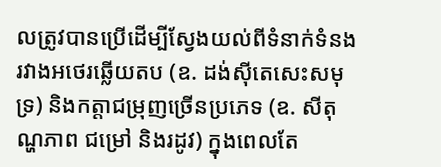លត្រូវបានប្រើដើម្បីស្វែងយល់ពីទំនាក់ទំនងរវាងអថេរឆ្លើយតប (ឧ. ដង់ស៊ីតេសេះសមុទ្រ) និងកត្តាជម្រុញច្រើនប្រភេទ (ឧ. សីតុណ្ហភាព ជម្រៅ និងរដូវ) ក្នុងពេលតែ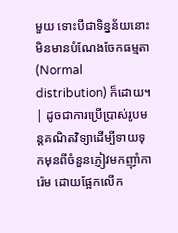មួយ ទោះបីជាទិន្នន័យនោះមិនមានបំណែងចែកធម្មតា (Normal distribution) ក៏ដោយ។ | ដូចជាការប្រើប្រាស់រូបមន្តគណិតវិទ្យាដើម្បីទាយទុកមុនពីចំនួនភ្ញៀវមកញ៉ាំការ៉េម ដោយផ្អែកលើក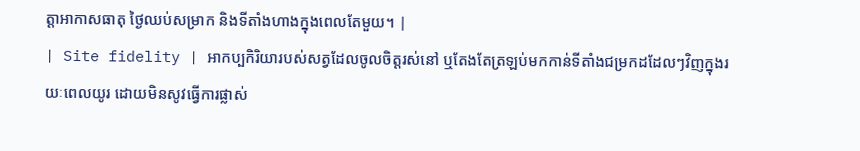ត្តាអាកាសធាតុ ថ្ងៃឈប់សម្រាក និងទីតាំងហាងក្នុងពេលតែមួយ។ |
| Site fidelity | អាកប្បកិរិយារបស់សត្វដែលចូលចិត្តរស់នៅ ឬតែងតែត្រឡប់មកកាន់ទីតាំងជម្រកដដែលៗវិញក្នុងរយៈពេលយូរ ដោយមិនសូវធ្វើការផ្លាស់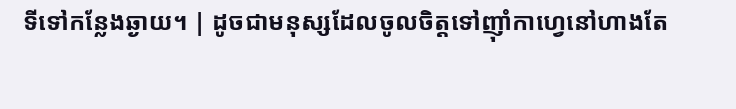ទីទៅកន្លែងឆ្ងាយ។ | ដូចជាមនុស្សដែលចូលចិត្តទៅញ៉ាំកាហ្វេនៅហាងតែ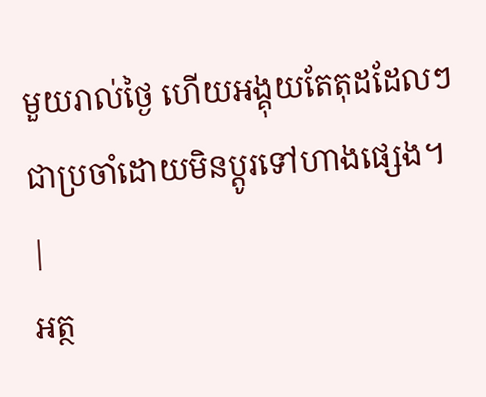មួយរាល់ថ្ងៃ ហើយអង្គុយតែតុដដែលៗជាប្រចាំដោយមិនប្តូរទៅហាងផ្សេង។ |
អត្ថ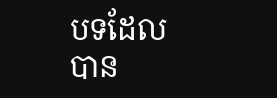បទដែលបាន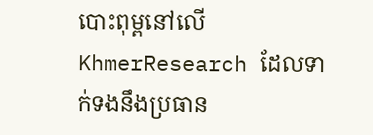បោះពុម្ពនៅលើ KhmerResearch ដែលទាក់ទងនឹងប្រធាន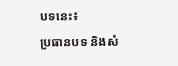បទនេះ៖
ប្រធានបទ និងសំ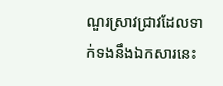ណួរស្រាវជ្រាវដែលទាក់ទងនឹងឯកសារនេះ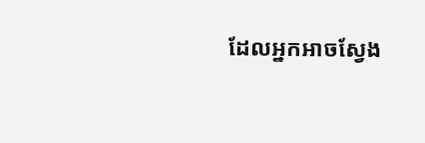ដែលអ្នកអាចស្វែង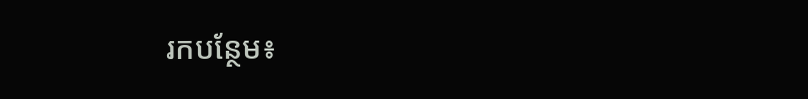រកបន្ថែម៖